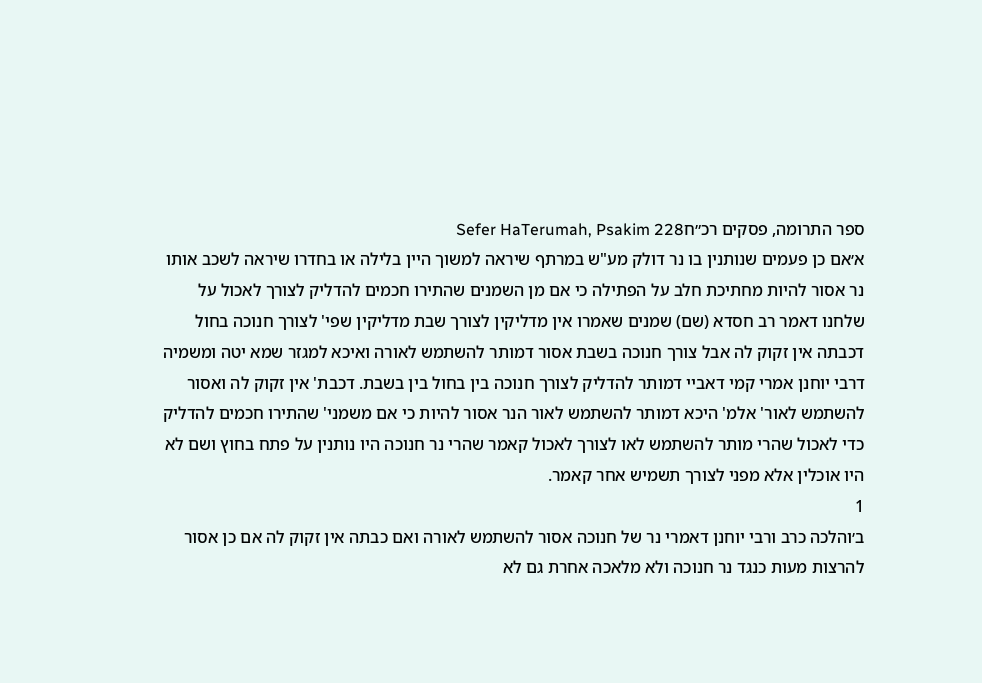ספר התרומה, פסקים רכ״חSefer HaTerumah, Psakim 228
א׳אם כן פעמים שנותנין בו נר דולק מע"ש במרתף שיראה למשוך היין בלילה או בחדרו שיראה לשכב אותו נר אסור להיות מחתיכת חלב על הפתילה כי אם מן השמנים שהתירו חכמים להדליק לצורך לאכול על שלחנו דאמר רב חסדא (שם) שמנים שאמרו אין מדליקין לצורך שבת מדליקין שפי' לצורך חנוכה בחול דכבתה אין זקוק לה אבל צורך חנוכה בשבת אסור דמותר להשתמש לאורה ואיכא למגזר שמא יטה ומשמיה דרבי יוחנן אמרי קמי דאביי דמותר להדליק לצורך חנוכה בין בחול בין בשבת. דכבת' אין זקוק לה ואסור להשתמש לאור' אלמ' היכא דמותר להשתמש לאור הנר אסור להיות כי אם משמני' שהתירו חכמים להדליק כדי לאכול שהרי מותר להשתמש לאו לצורך לאכול קאמר שהרי נר חנוכה היו נותנין על פתח בחוץ ושם לא היו אוכלין אלא מפני לצורך תשמיש אחר קאמר.
1
ב׳והלכה כרב ורבי יוחנן דאמרי נר של חנוכה אסור להשתמש לאורה ואם כבתה אין זקוק לה אם כן אסור להרצות מעות כנגד נר חנוכה ולא מלאכה אחרת גם לא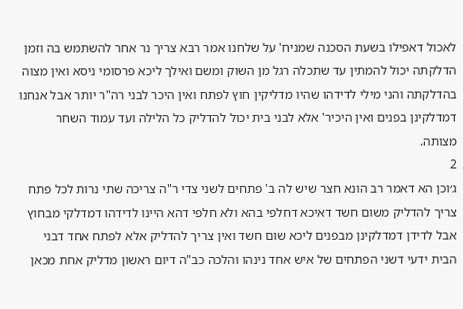לאכול דאפילו בשעת הסכנה שמניח' על שלחנו אמר רבא צריך נר אחר להשתמש בה וזמן הדלקתה יכול להמתין עד שתכלה רגל מן השוק ומשם ואילך ליכא פרסומי ניסא ואין מצוה בהדלקתה והני מילי לדידהו שהיו מדליקין חוץ לפתח ואין היכר לבני רה"ר יותר אבל אנחנו דמדלקינן בפנים ואין היכיר' אלא לבני בית יכול להדליק כל הלילה ועד עמוד השחר מצותה.
2
ג׳וכן הא דאמר רב הונא חצר שיש לה ב' פתחים לשני צדי ר"ה צריכה שתי נרות לכל פתח צריך להדליק משום חשד דאיכא דחלפי בהא ולא חלפי דהא היינו לדידהו דמדלקי מבחוץ אבל לדידן דמדלקינן מבפנים ליכא שום חשד ואין צריך להדליק אלא לפתח אחד דבני הבית ידעי דשני הפתחים של איש אחד נינהו והלכה כב"ה דיום ראשון מדליק אחת מכאן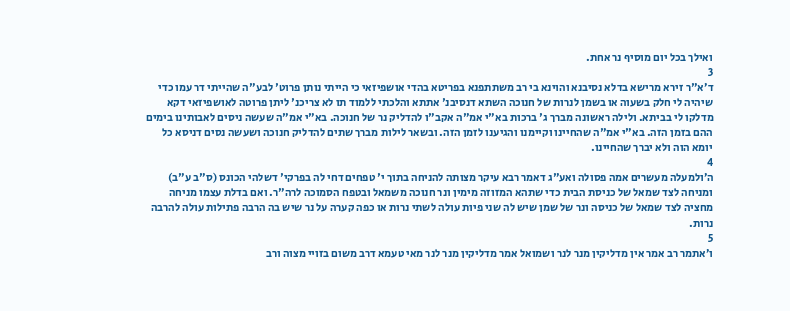ואילך בכל יום מוסיף נר אחת.
3
ד׳א"ר זירא מרישא בדלא נסיבנא והוינא בי רב משתתפנא בפריטא בהדי אושפיזאי כי הייתי נותן פרוט' לבע"ה שהייתי דר עמו כדי שיהיה לי חלק בשעוה או בשמן לנרות של חנוכה השתא דנסיבנ' אתתא והלכתי ללמוד תו לא צריכנ' ליתן פרוטה לאושפיזאי דקא מדלקו לי בביתא. ולילה ראשונה מברך ג' ברכות בא"י אמ"ה אקב"ו להדליק נר של חנוכה. בא"י אמ"ה שעשה ניסים לאבותינו בימים ההם בזמן הזה. בא"י אמ"ה שהחיינו וקיימנו והגיענו לזמן הזה. ובשאר לילות מברך שתים להדליק חנוכה ושעשה נסים דניסא כל יומא הוה ולא יברך שהחיינו.
4
ה׳ולמעלה מעשרים אמה פסולה ואע"ג דאמר רבא עיקר מצותה להניחה בתוך י' טפחים דחי לה בפרקי' דשלהי הכונס (ס"ב ע"ב) ומניחה לצד שמאל של כניסת הבית כדי שתהא המזוזה מימין ונר חנוכה משמאל ובטפח הסמוכה לרה"ר. ואם בדלת עצמו מניחה מחציה לצד שמאל של כניסה ונר של שמן שיש לה שני פיות עולה לשתי נרות או כפה קערה על נר שיש בה הרבה פתילות עולה להרבה נרות.
5
ו׳אתמר רב אמר אין מדליקין מנר לנר ושמואל אמר מדליקין מנר לנר מאי טעמא דרב משום בזויי מצוה ורב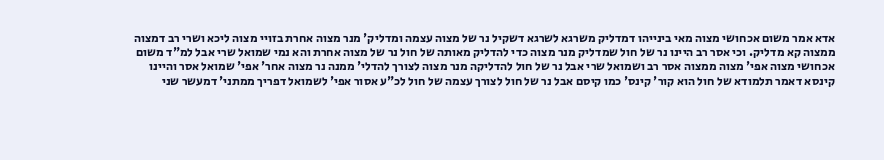אדא אמר משום אכחושי מצוה מאי בינייהו דמדליק משרגא לשרגא דשקיל נר של מצוה עצמה ומדליק' מנר מצוה אחרת בזויי מצוה ליכא ושרי רב דמצוה ממצוה קא מדליק. וכי אסר רב היינו נר של חול שמדליק מנר מצוה כדי להדליק מאותה של חול נר של מצוה אחרת והא נמי שמואל שרי אבל למ"ד משום אכחושי מצוה אפי' מצוה ממצוה אסר רב ושמואל שרי אבל נר של חול להדליקה מנר מצוה לצורך להדלי' ממנה נר מצוה אחר' אפי' שמואל אסר והיינו קינסא דאמר תלמודא של חול הוא קור' קינס' כמו קיסם אבל נר של חול לצורך עצמה של חול לכ"ע אסור אפי' לשמואל דפריך ממתני' דמעשר שני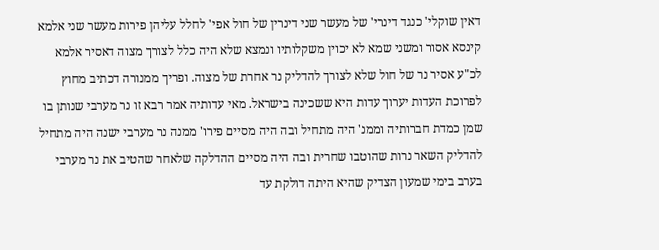דאין שוקלי' כנגד דינרי' של מעשר שני דינרין של חול אפי' לחלל עליהן פירות מעשר שני אלמא קינסא אסור ומשני שמא לא יכוין משקלותיו ונמצא שלא היה כלל לצורך מצוה דאסיר אלמא לכ"ע אסיר נר של חול שלא לצורך להדליק נר אחרת של מצוה. ופריך ממנורה דכתיב מחוץ לפרוכת העדות יערוך עדות היא ששכינה בישראל. מאי עדותיה אמר רבא זו נר מערבי שנותן בו שמן כמדת חברותיה וממנ' היה מתחיל ובה היה מסיים פירו' ממנה נר מערבי ישנה היה מתחיל להדליק השאר נרות שהוטבו שחרית ובה היה מסיים ההדלקה שלאחר שהטיב את נר מערבי בערב בימי שמעון הצדיק שהיא היתה דולקת עד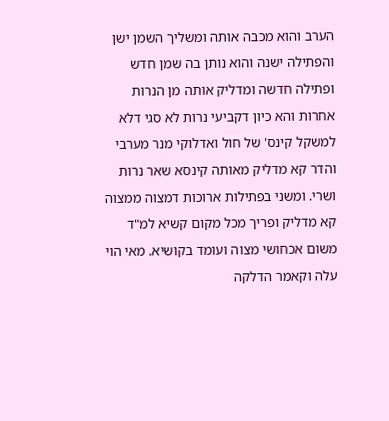הערב והוא מכבה אותה ומשליך השמן ישן והפתילה ישנה והוא נותן בה שמן חדש ופתילה חדשה ומדליק אותה מן הנרות אחרות והא כיון דקביעי נרות לא סגי דלא למשקל קינס' של חול ואדלוקי מנר מערבי והדר קא מדליק מאותה קינסא שאר נרות ושרי. ומשני בפתילות ארוכות דמצוה ממצוה קא מדליק ופריך מכל מקום קשיא למ"ד משום אכחושי מצוה ועומד בקושיא. מאי הוי עלה וקאמר הדלקה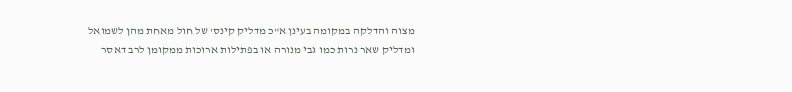מצוה והדלקה במקומה בעינן א"כ מדליק קינס' של חול מאחת מהן לשמואל ומדליק שאר נרות כמו גבי מנורה או בפתילות ארוכות ממקומן לרב דאסר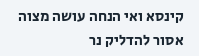קינסא ואי הנחה עושה מצוה אסור להדליק נר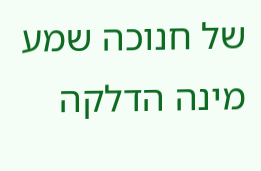של חנוכה שמע מינה הדלקה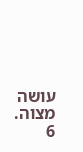עושה מצוה.
6